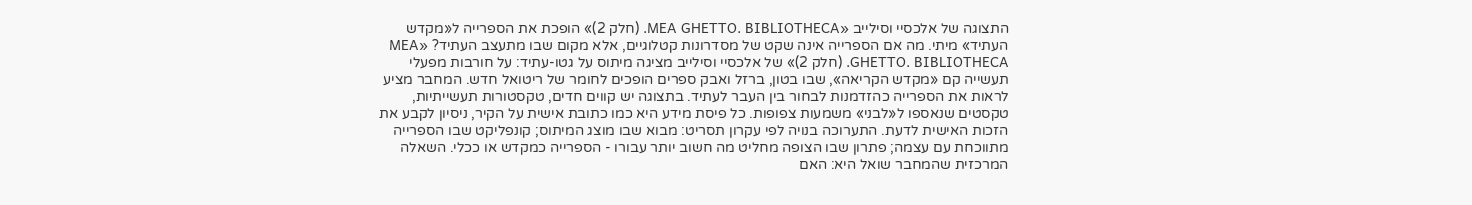התצוגה של אלכסיי וסילייב «MEA GHETTO. BIBLIOTHECA. (חלק 2)» הופכת את הספרייה ל«מקדש העתיד» מיתי. מה אם הספרייה אינה שקט של מסדרונות קטלוגיים, אלא מקום שבו מתעצב העתיד? «MEA GHETTO. BIBLIOTHECA. (חלק 2)» של אלכסיי וסילייב מציגה מיתוס על גטו-עתיד: על חורבות מפעלי תעשייה קם «מקדש הקריאה», שבו בטון, ברזל ואבק ספרים הופכים לחומר של ריטואל חדש. המחבר מציע לראות את הספרייה כהזדמנות לבחור בין העבר לעתיד. בתצוגה יש קווים חדים, טקסטורות תעשייתיות, טקסטים שנאספו ל«לבני» משמעות צפופות. כל פיסת מידע היא כמו כתובת אישית על הקיר, ניסיון לקבע את הזכות האישית לדעת. התערוכה בנויה לפי עקרון תסריט: מבוא שבו מוצג המיתוס; קונפליקט שבו הספרייה מתווכחת עם עצמה; פתרון שבו הצופה מחליט מה חשוב יותר עבורו - הספרייה כמקדש או ככלי. השאלה המרכזית שהמחבר שואל היא: האם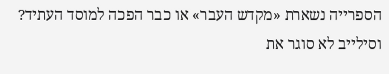הספרייה נשארת «מקדש העבר» או כבר הפכה למוסד העתיד? וסילייב לא סוגר את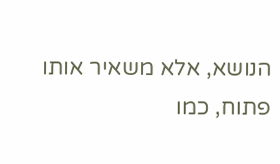הנושא, אלא משאיר אותו פתוח, כמו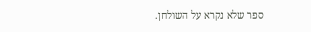ספר שלא נקרא על השולחן.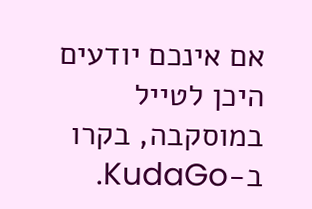אם אינכם יודעים היכן לטייל במוסקבה, בקרו ב-KudaGo.